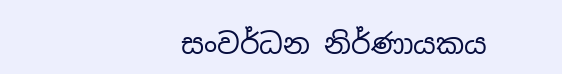සංවර්ධන නිර්ණායකය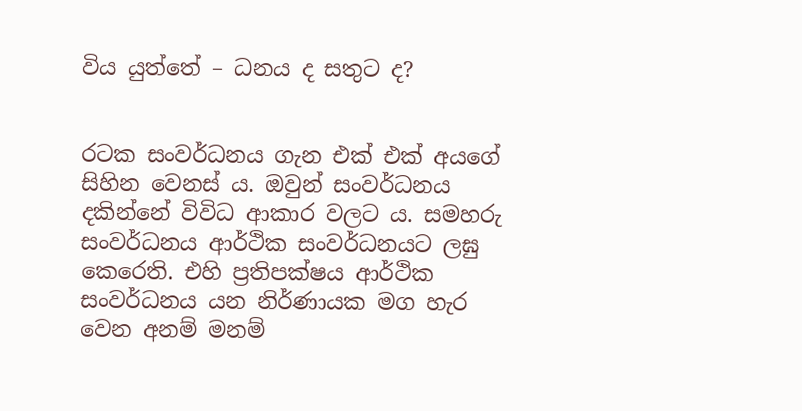විය යුත්තේ – ධනය ද සතුට ද?


රටක සංවර්ධනය ගැන එක් එක් අයගේ සිහින වෙනස් ය. ඔවුන් සංවර්ධනය දකින්නේ විවිධ ආකාර වලට ය. සමහරු සංවර්ධනය ආර්ථික සංවර්ධනයට ලඝු කෙරෙති. එහි ප්‍රතිපක්ෂය ආර්ථික සංවර්ධනය යන නිර්ණායක මග හැර වෙන අනම් මනම්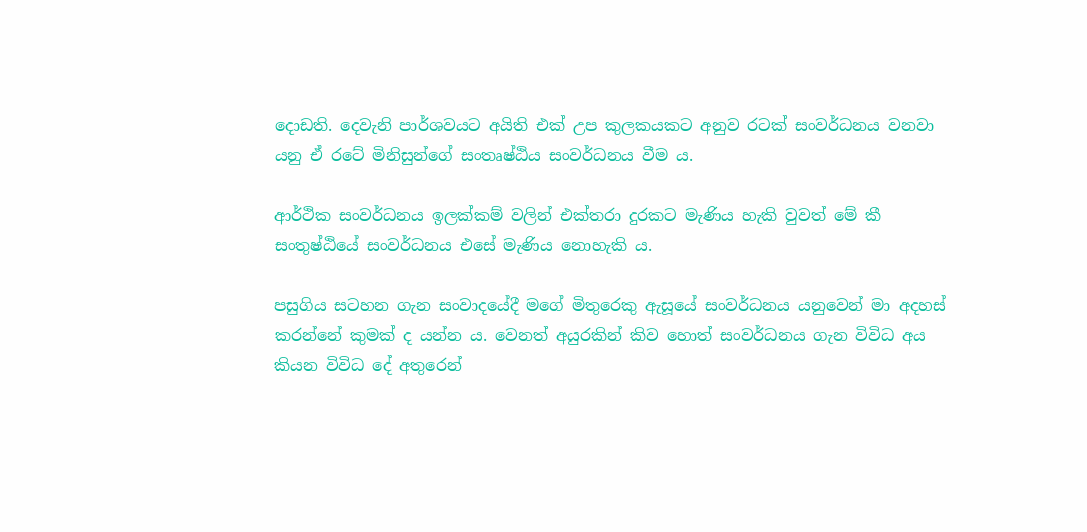දොඩති. දෙවැනි පාර්ශවයට අයිති එක් උප කුලකයකට අනුව රටක් සංවර්ධනය වනවා යනු ඒ රටේ මිනිසුන්ගේ සංතෘෂ්ඨිය සංවර්ධනය වීම ය.

ආර්ථික සංවර්ධනය ඉලක්කම් වලින් එක්තරා දුරකට මැණිය හැකි වුවත් මේ කී සංතුෂ්ඨියේ සංවර්ධනය එසේ මැණිය නොහැකි ය.

පසුගිය සටහන ගැන සංවාදයේදී මගේ මිතුරෙකු ඇසූයේ සංවර්ධනය යනුවෙන් මා අදහස් කරන්නේ කුමක් ද යන්න ය. වෙනත් අයුරකින් කිව හොත් සංවර්ධනය ගැන විවිධ අය කියන විවිධ දේ අතුරෙන්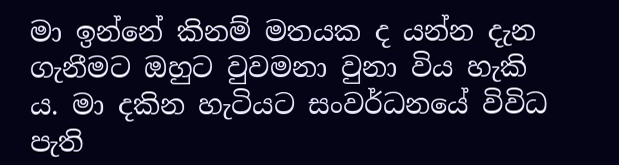මා ඉන්නේ කිනම් මතයක ද යන්න දැන ගැනීමට ඔහුට වුවමනා වුනා විය හැකි ය. මා දකින හැටියට සංවර්ධනයේ විවිධ පැති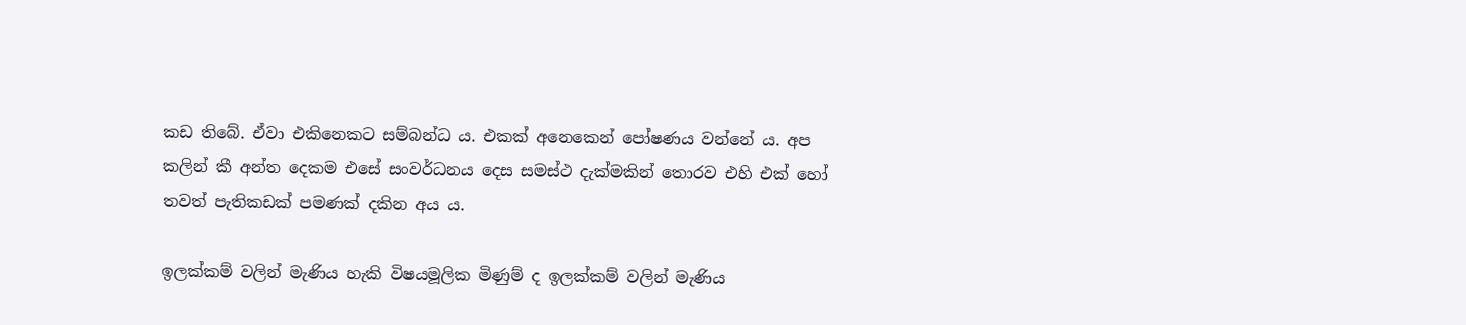කඩ තිබේ. ඒවා එකිනෙකට සම්බන්ධ ය. එකක් අනෙකෙන් පෝෂණය වන්නේ ය. අප කලින් කී අන්ත දෙකම එසේ සංවර්ධනය දෙස සමස්ථ දැක්මකින් තොරව එහි එක් හෝ තවත් පැතිකඩක් පමණක් දකින අය ය.

ඉලක්කම් වලින් මැණිය හැකි විෂයමූලික මිණුම් ද ඉලක්කම් වලින් මැණිය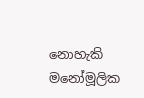නොහැකි මනෝමූලික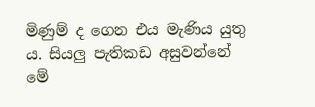මිණුම් ද ගෙන එය මැණිය යුතු ය. සියලු පැතිකඩ අසුවන්නේ මේ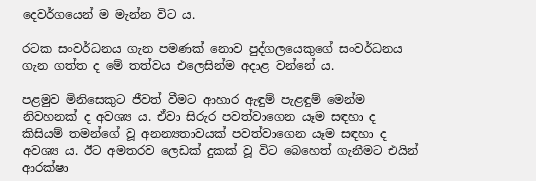දෙවර්ගයෙන් ම මැන්න විට ය.

රටක සංවර්ධනය ගැන පමණක් නොව පුද්ගලයෙකුගේ සංවර්ධනය ගැන ගත්ත ද මේ තත්වය එලෙසින්ම අදාළ වන්නේ ය.

පළමුව මිනිසෙකුට ජීවත් වීමට ආහාර ඇඳුම් පැළඳුම් මෙන්ම නිවහනක් ද අවශ්‍ය ය. ඒවා සිරුර පවත්වාගෙන යෑම සඳහා ද කිසියම් තමන්ගේ වූ අනන්‍යතාවයක් පවත්වාගෙන යෑම සඳහා ද අවශ්‍ය ය. ඊට අමතරව ලෙඩක් දුකක් වූ විට බෙහෙත් ගැනීමට එයින් ආරක්ෂා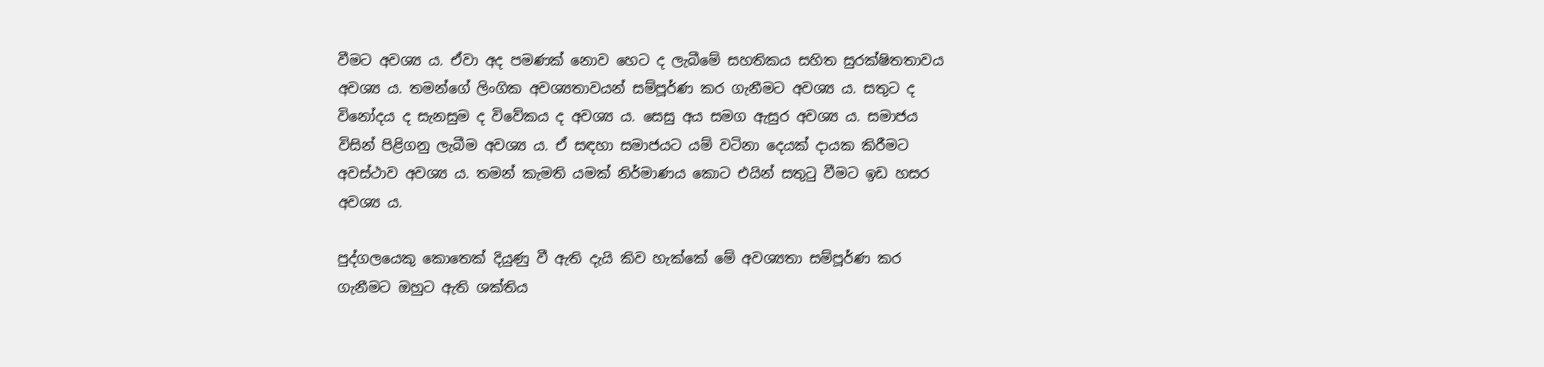වීමට අවශ්‍ය ය. ඒවා අද පමණක් නොව හෙට ද ලැබීමේ සහතිකය සහිත සුරක්ෂිතතාවය අවශ්‍ය ය. තමන්ගේ ලිංගික අවශ්‍යතාවයන් සම්පූර්ණ කර ගැනීමට අවශ්‍ය ය. සතුට ද විනෝදය ද සැනසුම ද විවේකය ද අවශ්‍ය ය. සෙසු අය සමග ඇසුර අවශ්‍ය ය. සමාජය විසින් පිළිගනු ලැබීම අවශ්‍ය ය. ඒ සඳහා සමාජයට යම් වටිනා දෙයක් දායක කිරීමට අවස්ථාව අවශ්‍ය ය. තමන් කැමති යමක් නිර්මාණය කොට එයින් සතුටු වීමට ඉඩ හසර අවශ්‍ය ය.

පුද්ගලයෙකු කොතෙක් දියුණු වී ඇති දැයි කිව හැක්කේ මේ අවශ්‍යතා සම්පූර්ණ කර ගැනීමට ඔහුට ඇති ශක්තිය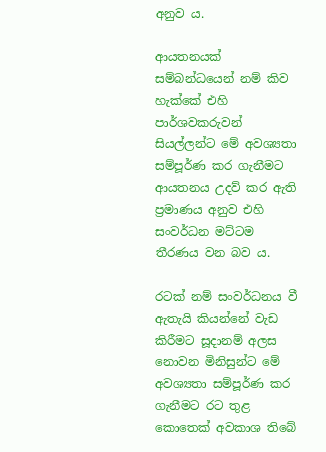අනුව ය.

ආයතනයක් සම්බන්ධයෙන් නම් කිව හැක්කේ එහි පාර්ශවකරුවන් සියල්ලන්ට මේ අවශ්‍යතා සම්පූර්ණ කර ගැනීමට ආයතනය උදව් කර ඇති ප්‍රමාණය අනුව එහි සංවර්ධන මට්ටම තීරණය වන බව ය.

රටක් නම් සංවර්ධනය වී ඇතැයි කියන්නේ වැඩ කිරීමට සූදානම් අලස නොවන මිනිසුන්ට මේ අවශ්‍යතා සම්පූර්ණ කර ගැනීමට රට තුළ කොතෙක් අවකාශ තිබේ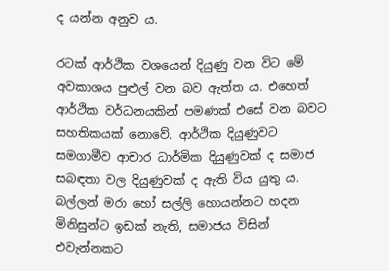ද යන්න අනුව ය.

රටක් ආර්ථික වශයෙන් දියුණු වන විට මේ අවකාශය පුළුල් වන බව ඇත්ත ය. එහෙත් ආර්ථික වර්ධනයකින් පමණක් එසේ වන බවට සහතිකයක් නොවේ. ආර්ථික දියුණුවට සමගාමීව ආචාර ධාර්මික දියුණුවක් ද සමාජ සබඳතා වල දියුණුවක් ද ඇති විය යුතු ය. බල්ලන් මරා හෝ සල්ලි හොයන්නට හදන මිනිසුන්ට ඉඩක් නැති, සමාජය විසින් එවැන්නකට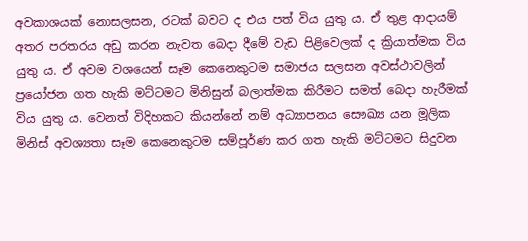අවකාශයක් නොසලසන, රටක් බවට ද එය පත් විය යුතු ය. ඒ තුළ ආදායම් අතර පරතරය අඩු කරන නැවත බෙදා දීමේ වැඩ පිළිවෙලක් ද ක්‍රියාත්මක විය යුතු ය. ඒ අවම වශයෙන් සෑම කෙනෙකුටම සමාජය සලසන අවස්ථාවලින් ප්‍රයෝජන ගත හැකි මට්ටමට මිනිසුන් බලාත්මක කිරීමට සමත් බෙදා හැරීමක් විය යුතු ය. වෙනත් විදිහකට කියන්නේ නම් අධ්‍යාපනය සෞඛ්‍ය යන මූලික මිනිස් අවශ්‍යතා සෑම කෙනෙකුටම සම්පූර්ණ කර ගත හැකි මට්ටමට සිදුවන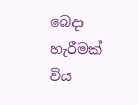බෙදා හැරීමක් විය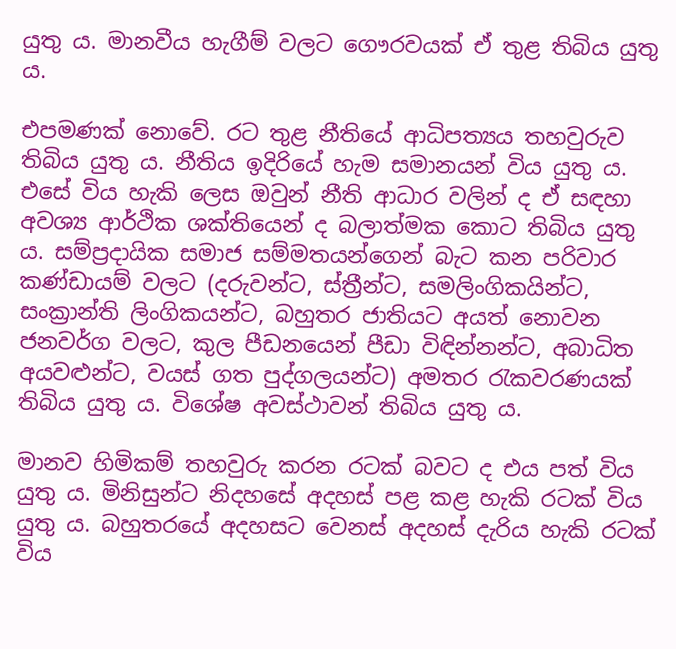යුතු ය. මානවීය හැගීම් වලට ගෞරවයක් ඒ තුළ තිබිය යුතු ය.

එපමණක් නොවේ. රට තුළ නීතියේ ආධිපත්‍යය තහවුරුව තිබිය යුතු ය. නීතිය ඉදිරියේ හැම සමානයන් විය යුතු ය. එසේ විය හැකි ලෙස ඔවුන් නීති ආධාර වලින් ද ඒ සඳහා අවශ්‍ය ආර්ථික ශක්තියෙන් ද බලාත්මක කොට තිබිය යුතු ය. සම්ප්‍රදායික සමාජ සම්මතයන්ගෙන් බැට කන පරිවාර කණ්ඩායම් වලට (දරුවන්ට, ස්ත්‍රීන්ට, සමලිංගිකයින්ට, සංක්‍රාන්ති ලිංගිකයන්ට, බහුතර ජාතියට අයත් නොවන ජනවර්ග වලට, කුල පීඩනයෙන් පීඩා විඳින්නන්ට, අබාධිත අයවළුන්ට, වයස් ගත පුද්ගලයන්ට) අමතර රැකවරණයක් තිබිය යුතු ය. විශේෂ අවස්ථාවන් තිබිය යුතු ය.

මානව හිමිකම් තහවුරු කරන රටක් බවට ද එය පත් විය යුතු ය. මිනිසුන්ට නිදහසේ අදහස් පළ කළ හැකි රටක් විය යුතු ය. බහුතරයේ අදහසට වෙනස් අදහස් දැරිය හැකි රටක් විය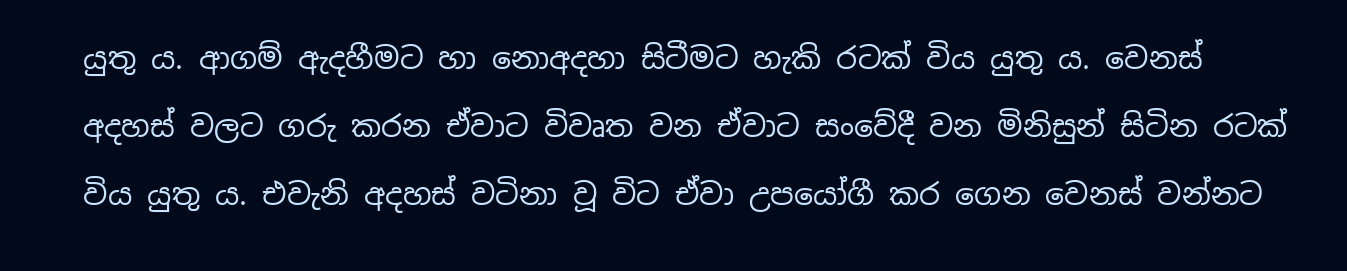යුතු ය. ආගම් ඇදහීමට හා නොඅදහා සිටීමට හැකි රටක් විය යුතු ය. වෙනස් අදහස් වලට ගරු කරන ඒවාට විවෘත වන ඒවාට සංවේදී වන මිනිසුන් සිටින රටක් විය යුතු ය. එවැනි අදහස් වටිනා වූ විට ඒවා උපයෝගී කර ගෙන වෙනස් වන්නට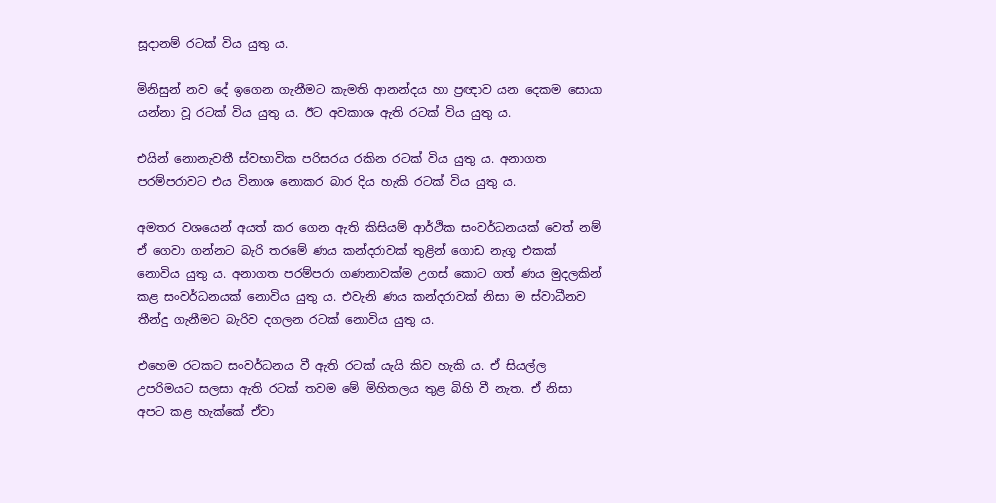සූදානම් රටක් විය යුතු ය.

මිනිසුන් නව දේ ඉගෙන ගැනීමට කැමති ආනන්දය හා ප්‍රඥාව යන දෙකම සොයා යන්නා වූ රටක් විය යුතු ය. ඊට අවකාශ ඇති රටක් විය යුතු ය.

එයින් නොනැවතී ස්වභාවික පරිසරය රකින රටක් විය යුතු ය. අනාගත පරම්පරාවට එය විනාශ නොකර බාර දිය හැකි රටක් විය යුතු ය.

අමතර වශයෙන් අයත් කර ගෙන ඇති කිසියම් ආර්ථික සංවර්ධනයක් වෙත් නම් ඒ ගෙවා ගන්නට බැරි තරමේ ණය කන්දරාවක් තුළින් ගොඩ නැගූ එකක් නොවිය යුතු ය. අනාගත පරම්පරා ගණනාවක්ම උගස් කොට ගත් ණය මුදලකින් කළ සංවර්ධනයක් නොවිය යුතු ය. එවැනි ණය කන්දරාවක් නිසා ම ස්වාධීනව තීන්දු ගැනීමට බැරිව දගලන රටක් නොවිය යුතු ය.

එහෙම රටකට සංවර්ධනය වී ඇති රටක් යැයි කිව හැකි ය. ඒ සියල්ල උපරිමයට සලසා ඇති රටක් තවම මේ මිහිතලය තුළ බිහි වී නැත. ඒ නිසා අපට කළ හැක්කේ ඒවා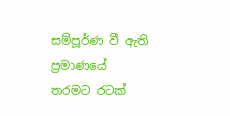සම්පූර්ණ වී ඇති ප්‍රමාණයේ තරමට රටක්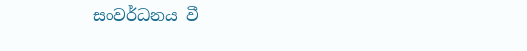සංවර්ධනය වී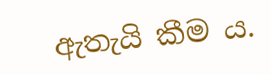ඇතැයි කීම ය.